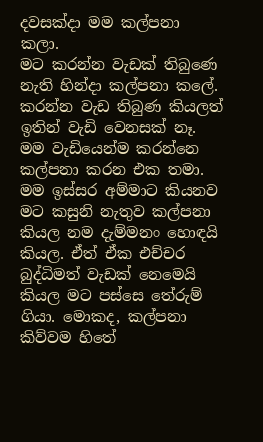දවසක්දා මම කල්පනා කලා.
මට කරන්න වැඩක් තිබුණෙ නැති හින්දා කල්පනා කලේ. කරන්න වැඩ තිබුණ කියලත් ඉතින් වැඩි වෙනසක් නෑ. මම වැඩියෙන්ම කරන්නෙ කල්පනා කරන එක තමා. මම ඉස්සර අම්මාට කියනව මට කසුනි නැතුව කල්පනා කියල නම දැම්මනං හොඳයි කියල. ඒත් ඒක එච්චර බුද්ධිමත් වැඩක් නෙමෙයි කියල මට පස්සෙ තේරුම් ගියා. මොකද, කල්පනා කිව්වම හිතේ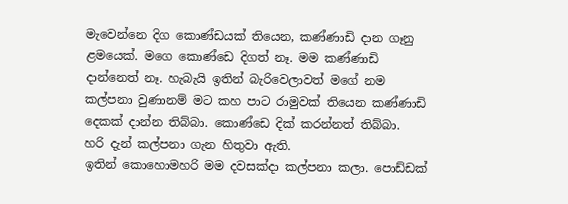මැවෙන්නෙ දිග කොණ්ඩයක් තියෙන, කණ්ණාඩි දාන ගෑනු ළමයෙක්. මගෙ කොණ්ඩෙ දිගත් නෑ. මම කණ්ණාඩි දාන්නෙත් නෑ. හැබැයි ඉතින් බැරිවෙලාවත් මගේ නම කල්පනා වුණානම් මට කහ පාට රාමුවක් තියෙන කණ්ණාඩි දෙකක් දාන්න තිබ්බා. කොණ්ඩෙ දික් කරන්නත් තිබ්බා.
හරි දැන් කල්පනා ගැන හිතුවා ඇති.
ඉතින් කොහොමහරි මම දවසක්දා කල්පනා කලා. පොඩ්ඩක්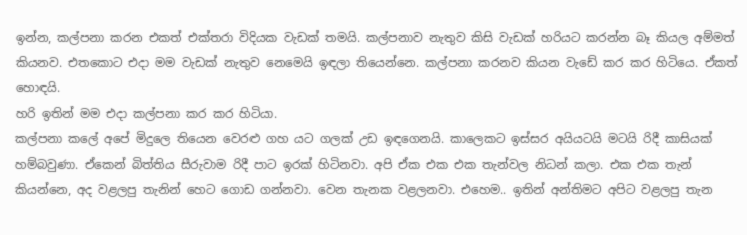ඉන්න, කල්පනා කරන එකත් එක්තරා විදියක වැඩක් තමයි. කල්පනාව නැතුව කිසි වැඩක් හරියට කරන්න බෑ කියල අම්මත් කියනව. එතකොට එදා මම වැඩක් නැතුව නෙමෙයි ඉඳලා තියෙන්නෙ. කල්පනා කරනව කියන වැඩේ කර කර හිටියෙ. ඒකත් හොඳයි.
හරි ඉතින් මම එදා කල්පනා කර කර හිටියා.
කල්පනා කලේ අපේ මිදුලෙ තියෙන වෙරළු ගහ යට ගලක් උඩ ඉඳගෙනයි. කාලෙකට ඉස්සර අයියටයි මටයි රිදී කාසියක් හම්බවුණා. ඒකෙන් බිත්තිය සීරුවාම රිදී පාට ඉරක් හිටිනවා. අපි ඒක එක එක තැන්වල නිධන් කලා. එක එක තැන් කියන්නෙ, අද වළලපු තැනින් හෙට ගොඩ ගන්නවා. වෙන තැනක වළලනවා. එහෙම.. ඉතින් අන්තිමට අපිට වළලපු තැන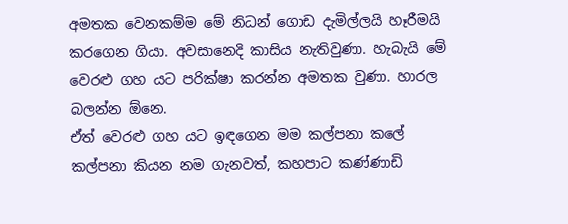අමතක වෙනකම්ම මේ නිධන් ගොඩ දැමිල්ලයි හෑරීමයි කරගෙන ගියා. අවසානෙදි කාසිය නැතිවුණා. හැබැයි මේ වෙරළු ගහ යට පරික්ෂා කරන්න අමතක වුණා. හාරල බලන්න ඕනෙ.
ඒත් වෙරළු ගහ යට ඉඳගෙන මම කල්පනා කලේ කල්පනා කියන නම ගැනවත්, කහපාට කණ්ණාඩි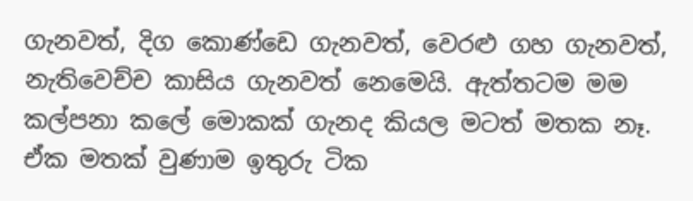ගැනවත්, දිග කොණ්ඩෙ ගැනවත්, වෙරළු ගහ ගැනවත්, නැතිවෙච්ච කාසිය ගැනවත් නෙමෙයි. ඇත්තටම මම කල්පනා කලේ මොකක් ගැනද කියල මටත් මතක නෑ. ඒක මතක් වුණාම ඉතුරු ටික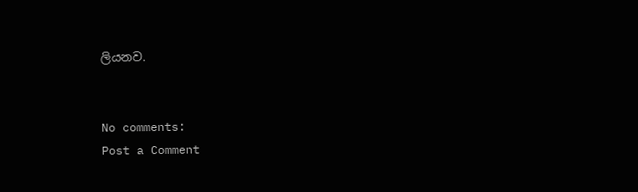ලියනව.


No comments:
Post a Comment